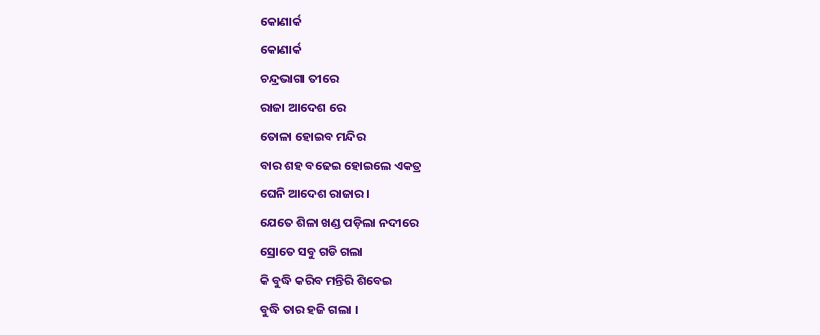କୋଣାର୍କ
କୋଣାର୍କ
ଚନ୍ଦ୍ରଭାଗା ତୀରେ
ରାଜା ଆଦେଶ ରେ
ତୋଳା ହୋଇବ ମନ୍ଦିର
ବାର ଶହ ବଢେଇ ହୋଇଲେ ଏକତ୍ର
ଘେନି ଆଦେଶ ରାଜାର ।
ଯେତେ ଶିଳା ଖଣ୍ଡ ପଡ଼ିଲା ନଦୀରେ
ସ୍ରୋତେ ସବୁ ଗଡି ଗଲା
କି ବୁଦ୍ଧି କରିବ ମନ୍ତିରି ଶିବେଇ
ବୁଦ୍ଧି ତାର ହଜି ଗଲା ।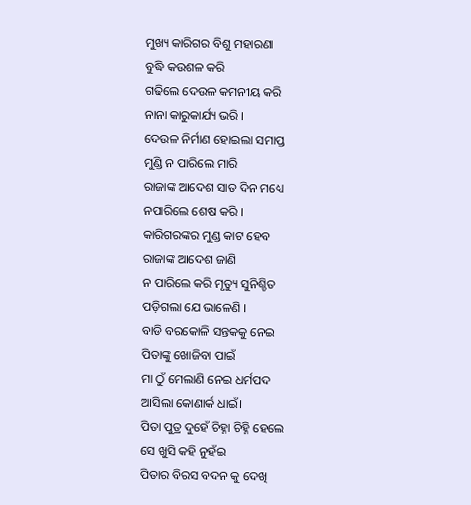ମୁଖ୍ୟ କାରିଗର ବିଶୁ ମହାରଣା
ବୁଦ୍ଧି କଉଶଳ କରି
ଗଢିଲେ ଦେଉଳ କମନୀୟ କରି
ନାନା କାରୁକାର୍ଯ୍ୟ ଭରି ।
ଦେଉଳ ନିର୍ମାଣ ହୋଇଲା ସମାପ୍ତ
ମୁଣ୍ଡି ନ ପାରିଲେ ମାରି
ରାଜାଙ୍କ ଆଦେଶ ସାତ ଦିନ ମଧ୍ୟେ
ନପାରିଲେ ଶେଷ କରି ।
କାରିଗରଙ୍କର ମୁଣ୍ଡ କାଟ ହେବ
ରାଜାଙ୍କ ଆଦେଶ ଜାଣି
ନ ପାରିଲେ କରି ମୃତ୍ୟୁ ସୁନିଶ୍ଚିତ
ପଡ଼ିଗଲା ଯେ ଭାଳେଣି ।
ବାଡି ବରକୋଳି ସନ୍ତକକୁ ନେଇ
ପିତାଙ୍କୁ ଖୋଜିବା ପାଇଁ
ମା ଠୁଁ ମେଲାଣି ନେଇ ଧର୍ମପଦ
ଆସିଲା କୋଣାର୍କ ଧାଇଁ।
ପିତା ପୁତ୍ର ଦୁହେଁ ଚିହ୍ନା ଚିହ୍ନି ହେଲେ
ସେ ଖୁସି କହି ନୁହଁଇ
ପିତାର ବିରସ ବଦନ କୁ ଦେଖି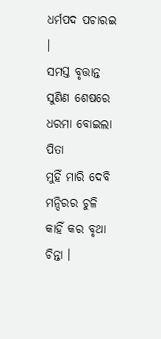ଧର୍ମପଦ ପଚାରଇ ।
ସମସ୍ତ ବୃତ୍ତାନ୍ତ ସୁଣିଣ ଶେଷରେ
ଧରମା ବୋଇଲା ପିତା
ମୁହିଁ ମାରି ଦେବି ମନ୍ଦିରର ଚୁଳି
କାହିଁ କର ବୃଥା ଚିନ୍ତା ।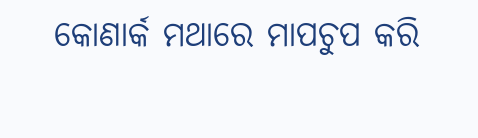କୋଣାର୍କ ମଥାରେ ମାପଚୁପ କରି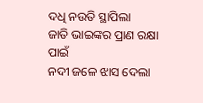ଦଧି ନଉତି ସ୍ଥାପିଲା
ଜାତି ଭାଇଙ୍କର ପ୍ରାଣ ରକ୍ଷା ପାଇଁ
ନଦୀ ଜଳେ ଝାସ ଦେଲା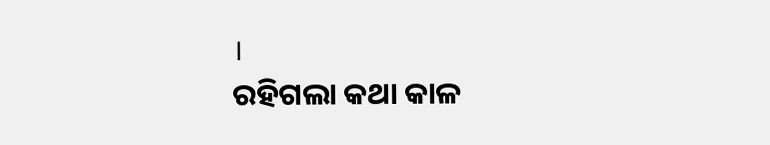।
ରହିଗଲା କଥା କାଳ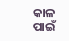କାଳ ପାଇଁ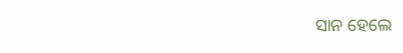ସାନ ହେଲେ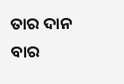ତାର ଦାନ
ବାର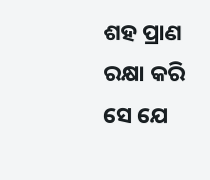ଶହ ପ୍ରାଣ ରକ୍ଷା କରି ସେ ଯେ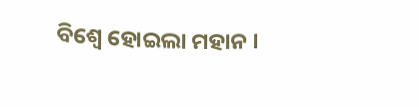ବିଶ୍ୱେ ହୋଇଲା ମହାନ ।